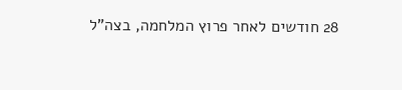28 חודשים לאחר פרוץ המלחמה, בצה"ל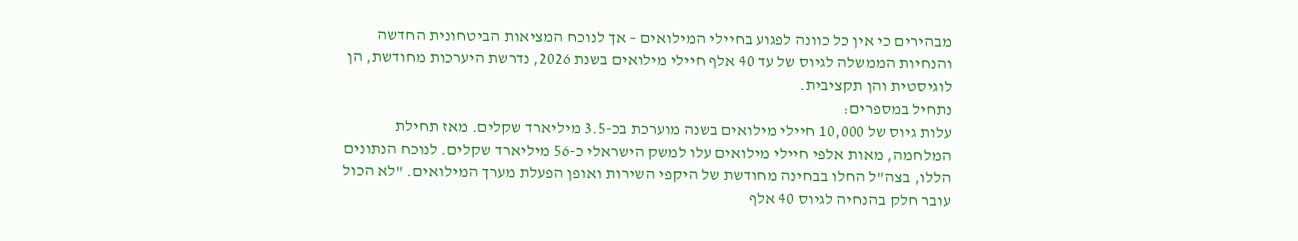מבהירים כי אין כל כוונה לפגוע בחיילי המילואים – אך לנוכח המציאות הביטחונית החדשה והנחיות הממשלה לגיוס של עד 40 אלף חיילי מילואים בשנת 2026, נדרשת היערכות מחודשת, הן לוגיסטית והן תקציבית.
נתחיל במספרים:
עלות גיוס של 10,000 חיילי מילואים בשנה מוערכת בכ-3.5 מיליארד שקלים. מאז תחילת המלחמה, מאות אלפי חיילי מילואים עלו למשק הישראלי כ-56 מיליארד שקלים. לנוכח הנתונים הללו, בצה"ל החלו בבחינה מחודשת של היקפי השירות ואופן הפעלת מערך המילואים. "לא הכול עובר חלק בהנחיה לגיוס 40 אלף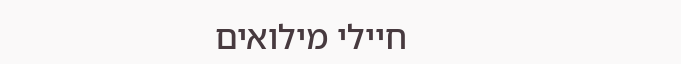חיילי מילואים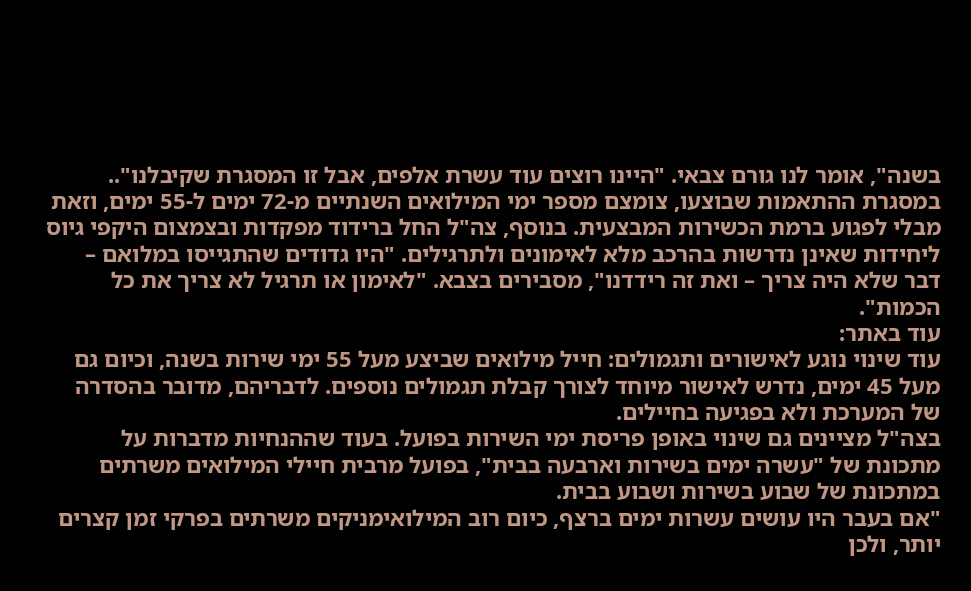בשנה", אומר לנו גורם צבאי. "היינו רוצים עוד עשרת אלפים, אבל זו המסגרת שקיבלנו"..
במסגרת ההתאמות שבוצעו, צומצם מספר ימי המילואים השנתיים מ-72 ימים ל-55 ימים, וזאת מבלי לפגוע ברמת הכשירות המבצעית. בנוסף, צה"ל החל ברידוד מפקדות ובצמצום היקפי גיוס ליחידות שאינן נדרשות בהרכב מלא לאימונים ולתרגילים. "היו גדודים שהתגייסו במלואם – דבר שלא היה צריך – ואת זה רידדנו", מסבירים בצבא. "לאימון או תרגיל לא צריך את כל הכמות".
עוד באתר:
עוד שינוי נוגע לאישורים ותגמולים: חייל מילואים שביצע מעל 55 ימי שירות בשנה, וכיום גם מעל 45 ימים, נדרש לאישור מיוחד לצורך קבלת תגמולים נוספים. לדבריהם, מדובר בהסדרה של המערכת ולא בפגיעה בחיילים.
בצה"ל מציינים גם שינוי באופן פריסת ימי השירות בפועל. בעוד שההנחיות מדברות על מתכונת של "עשרה ימים בשירות וארבעה בבית", בפועל מרבית חיילי המילואים משרתים במתכונת של שבוע בשירות ושבוע בבית.
"אם בעבר היו עושים עשרות ימים ברצף, כיום רוב המילואימניקים משרתים בפרקי זמן קצרים יותר, ולכן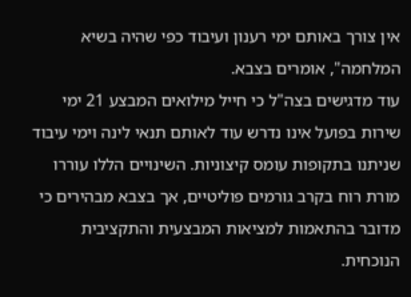אין צורך באותם ימי רענון ועיבוד כפי שהיה בשיא המלחמה", אומרים בצבא.
עוד מדגישים בצה"ל כי חייל מילואים המבצע 21 ימי שירות בפועל אינו נדרש עוד לאותם תנאי לינה וימי עיבוד שניתנו בתקופות עומס קיצוניות. השינויים הללו עוררו מורת רוח בקרב גורמים פוליטיים, אך בצבא מבהירים כי מדובר בהתאמות למציאות המבצעית והתקציבית הנוכחית.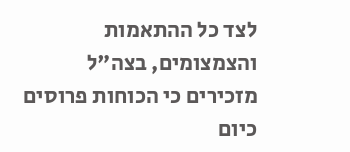לצד כל ההתאמות והצמצומים, בצה"ל מזכירים כי הכוחות פרוסים כיום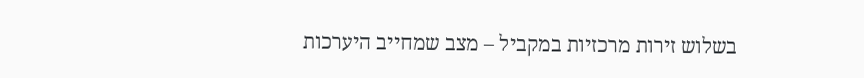בשלוש זירות מרכזיות במקביל – מצב שמחייב היערכות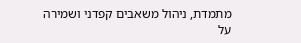מתמדת, ניהול משאבים קפדני ושמירה על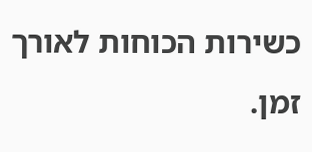כשירות הכוחות לאורך זמן.